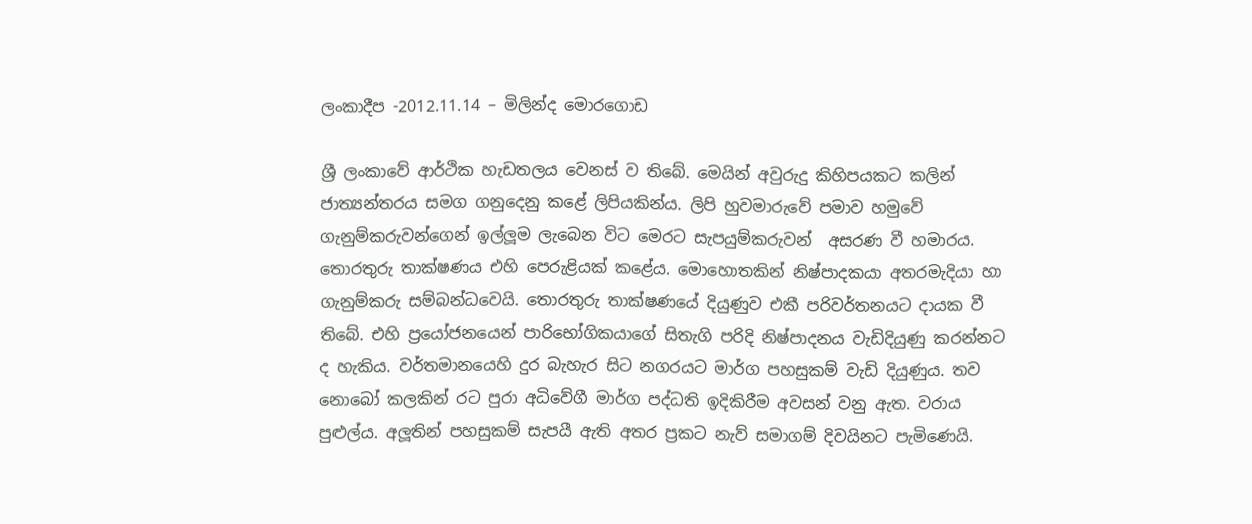ලංකාදීප -2012.11.14 – මිලින්ද මොරගොඩ

ශ්‍රී ලංකාවේ ආර්ථික හැඩතලය වෙනස් ව තිබේ. මෙයින් අවුරුදු කිහිපයකට කලින් ජාත්‍යන්තරය සමග ගනුදෙනු කළේ ලිපියකින්ය. ලිපි හුවමාරුවේ පමාව හමුවේ ගැනුම්කරුවන්ගෙන් ඉල්ලූම ලැබෙන විට මෙරට සැපයුම්කරුවන්  අසරණ වී හමාරය. තොරතුරු තාක්ෂණය එහි පෙරුළියක් කළේය. මොහොතකින් නිෂ්පාදකයා අතරමැදියා හා ගැනුම්කරු සම්බන්ධවෙයි. තොරතුරු තාක්ෂණයේ දියුණුව එකී පරිවර්තනයට දායක වී තිබේ. එහි ප්‍රයෝජනයෙන් පාරිභෝගිකයාගේ සිතැගි පරිදි නිෂ්පාදනය වැඩිදියුණු කරන්නට ද හැකිය. වර්තමානයෙහි දුර බැහැර සිට නගරයට මාර්ග පහසුකම් වැඩි දියුණුය. තව නොබෝ කලකින් රට පුරා අධිවේගී මාර්ග පද්ධති ඉදිකිරීම අවසන් වනු ඇත. වරාය පුළුල්ය. අලූතින් පහසුකම් සැපයී ඇති අතර ප්‍රකට නැව් සමාගම් දිවයිනට පැමිණෙයි.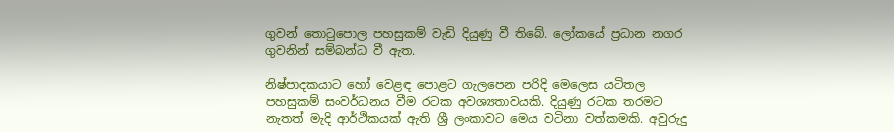ගුවන් තොටුපොල පහසුකම් වැඩි දියුණු වී තිබේ. ලෝකයේ ප්‍රධාන නගර ගුවනින් සම්බන්ධ වී ඇත.

නිෂ්පාදකයාට හෝ වෙළඳ පොළට ගැලපෙන පරිදි මෙලෙස යටිතල පහසුකම් සංවර්ධනය වීම රටක අවශ්‍යතාවයකි. දියුණු රටක තරමට නැතත් මැදි ආර්ථිකයක් ඇති ශ්‍රී ලංකාවට මෙය වටිනා වත්කමකි. අවුරුදු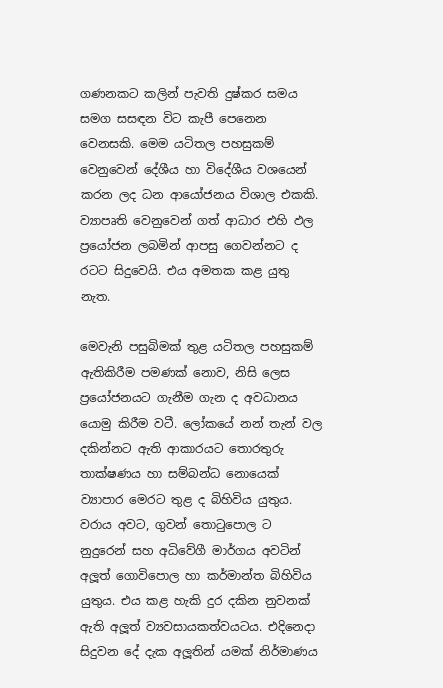ගණනකට කලින් පැවති දුෂ්කර සමය සමග සසඳන විට කැපී පෙනෙන වෙනසකි. මෙම යටිතල පහසුකම් වෙනුවෙන් දේශීය හා විදේශීය වශයෙන් කරන ලද ධන ආයෝජනය විශාල එකකි. ව්‍යාපෘති වෙනුවෙන් ගත් ආධාර එහි ඵල ප්‍රයෝජන ලබමින් ආපසු ගෙවන්නට ද රටට සිදුවෙයි. එය අමතක කළ යුතු නැත.

මෙවැනි පසුබිමක් තුළ යටිතල පහසුකම් ඇතිකිරීම පමණක් නොව, නිසි ලෙස ප්‍රයෝජනයට ගැනීම ගැන ද අවධානය යොමු කිරීම වටී. ලෝකයේ නන් තැන් වල දකින්නට ඇති ආකාරයට තොරතුරු තාක්ෂණය හා සම්බන්ධ නොයෙක් ව්‍යාපාර මෙරට තුළ ද බිහිවිය යුතුය. වරාය අවට, ගුවන් තොටුපොල ට නුදුරෙන් සහ අධිවේගී මාර්ගය අවටින් අලූත් ගොවිපොල හා කර්මාන්ත බිහිවිය යුතුය. එය කළ හැකි දුර දකින නුවනක් ඇති අලූත් ව්‍යවසායකත්වයටය. එදිනෙදා සිදුවන දේ දැක අලූතින් යමක් නිර්මාණය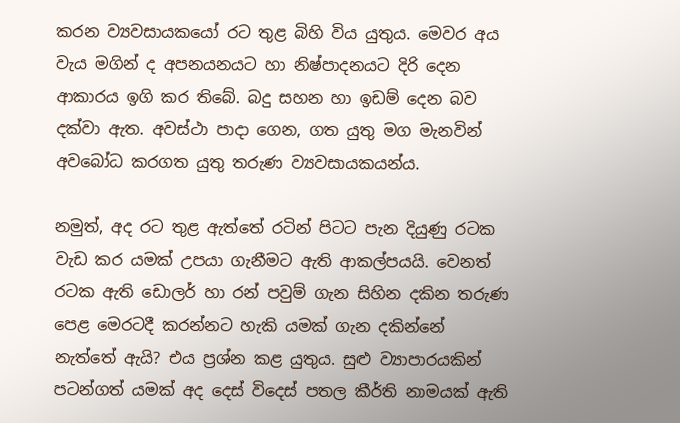කරන ව්‍යවසායකයෝ රට තුළ බිහි විය යුතුය. මෙවර අය වැය මගින් ද අපනයනයට හා නිෂ්පාදනයට දිරි දෙන ආකාරය ඉගි කර තිබේ. බදු සහන හා ඉඩම් දෙන බව දක්වා ඇත. අවස්ථා පාදා ගෙන, ගත යුතු මග මැනවින් අවබෝධ කරගත යුතු තරුණ ව්‍යවසායකයන්ය.

නමුත්, අද රට තුළ ඇත්තේ රටින් පිටට පැන දියුණු රටක වැඩ කර යමක් උපයා ගැනීමට ඇති ආකල්පයයි. වෙනත් රටක ඇති ඩොලර් හා රන් පවුම් ගැන සිහින දකින තරුණ පෙළ මෙරටදී කරන්නට හැකි යමක් ගැන දකින්නේ  නැත්තේ ඇයි? එය ප්‍රශ්න කළ යුතුය. සුළු ව්‍යාපාරයකින් පටන්ගත් යමක් අද දෙස් විදෙස් පතල කීර්ති නාමයක් ඇති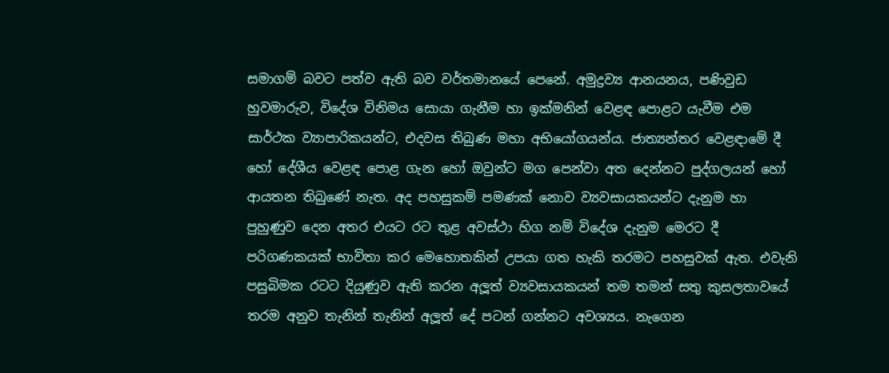සමාගම් බවට පත්ව ඇති බව වර්තමානයේ පෙනේ. අමුද්‍රව්‍ය ආනයනය, පණිවුඩ හුවමාරුව, විදේශ විනිමය සොයා ගැනීම හා ඉක්මනින් වෙළඳ පොළට යැවීම එම සාර්ථක ව්‍යාපාරිකයන්ට, එදවස තිබුණ මහා අභියෝගයන්ය. ජාත්‍යන්තර වෙළඳාමේ දී හෝ දේශීය වෙළඳ පොළ ගැන හෝ ඔවුන්ට මග පෙන්වා අත දෙන්නට පුද්ගලයන් හෝ ආයතන තිබුණේ නැත. අද පහසුකම් පමණක් නොව ව්‍යවසායකයන්ට දැනුම හා පුහුණුව දෙන අතර එයට රට තුළ අවස්ථා හිග නම් විදේශ දැනුම මෙරට දී පරිගණකයක් භාවිතා කර මෙහොතකින් උපයා ගත හැකි තරමට පහසුවක් ඇත. එවැනි පසුබිමක රටට දියුණුව ඇති කරන අලූත් ව්‍යවසායකයන් තම තමන් සතු කුසලතාවයේ තරම අනුව තැනින් තැනින් අලූත් දේ පටන් ගන්නට අවශ්‍යය. නැගෙන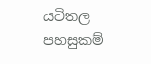යටිතල පහසුකම්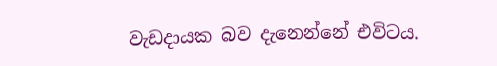වැඩදායක බව දැනෙන්නේ එවිටය.